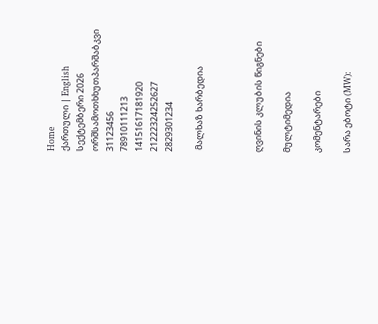Home
ქართული | English
სექტემბერი 2026
ორშსამოთხხუთპარშაბკვი
31123456
78910111213
14151617181920
21222324252627
2829301234

 მალხაზ ხარბედია



ღვინის კლუბის წიგნები

მულტიმედია

კომენტარები

სარა ებოტი (MW):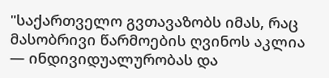"საქართველო გვთავაზობს იმას, რაც მასობრივი წარმოების ღვინოს აკლია — ინდივიდუალურობას და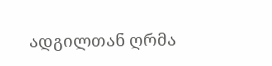ადგილთან ღრმა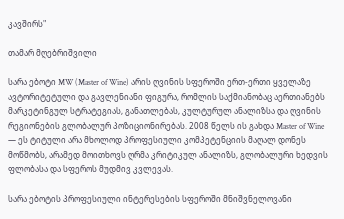კავშირს"

თამარ მღებრიშვილი

სარა ებოტი MW (Master of Wine) არის ღვინის სფეროში ერთ-ერთი ყველაზე ავტორიტეტული და გავლენიანი ფიგურა, რომლის საქმიანობაც აერთიანებს მარკეტინგულ სტრატეგიას, განათლებას, კულტურულ ანალიზსა და ღვინის რეგიონების გლობალურ პოზიციონირებას. 2008 წელს ის გახდა Master of Wine — ეს ტიტული არა მხოლოდ პროფესიული კომპეტენციის მაღალ დონეს მოწმობს, არამედ მოითხოვს ღრმა კრიტიკულ ანალიზს, გლობალური ხედვის ფლობასა და სფეროს მუდმივ კვლევას.

სარა ებოტის პროფესიული ინტერესების სფეროში მნიშვნელოვანი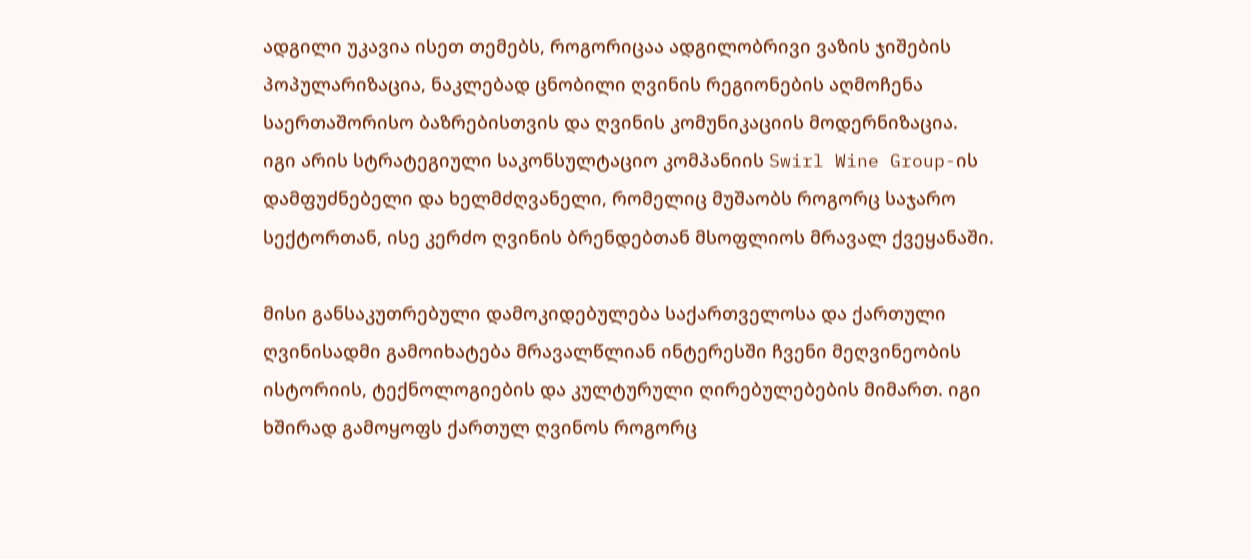ადგილი უკავია ისეთ თემებს, როგორიცაა ადგილობრივი ვაზის ჯიშების პოპულარიზაცია, ნაკლებად ცნობილი ღვინის რეგიონების აღმოჩენა საერთაშორისო ბაზრებისთვის და ღვინის კომუნიკაციის მოდერნიზაცია. იგი არის სტრატეგიული საკონსულტაციო კომპანიის Swirl Wine Group-ის დამფუძნებელი და ხელმძღვანელი, რომელიც მუშაობს როგორც საჯარო სექტორთან, ისე კერძო ღვინის ბრენდებთან მსოფლიოს მრავალ ქვეყანაში.

მისი განსაკუთრებული დამოკიდებულება საქართველოსა და ქართული ღვინისადმი გამოიხატება მრავალწლიან ინტერესში ჩვენი მეღვინეობის ისტორიის, ტექნოლოგიების და კულტურული ღირებულებების მიმართ. იგი ხშირად გამოყოფს ქართულ ღვინოს როგორც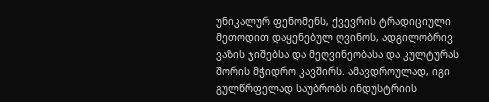უნიკალურ ფენომენს, ქვევრის ტრადიციული მეთოდით დაყენებულ ღვინოს, ადგილობრივ ვაზის ჯიშებსა და მეღვინეობასა და კულტურას შორის მჭიდრო კავშირს. ამავდროულად, იგი გულწრფელად საუბრობს ინდუსტრიის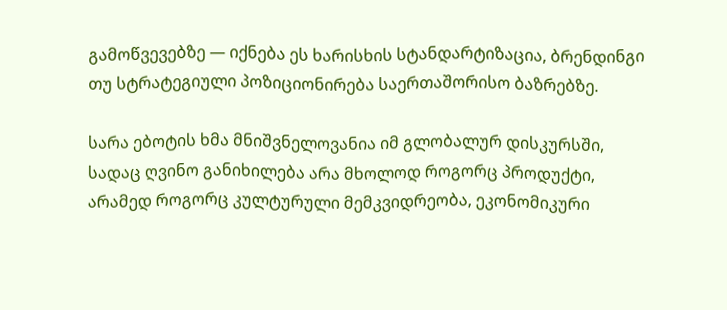გამოწვევებზე — იქნება ეს ხარისხის სტანდარტიზაცია, ბრენდინგი თუ სტრატეგიული პოზიციონირება საერთაშორისო ბაზრებზე.

სარა ებოტის ხმა მნიშვნელოვანია იმ გლობალურ დისკურსში, სადაც ღვინო განიხილება არა მხოლოდ როგორც პროდუქტი, არამედ როგორც კულტურული მემკვიდრეობა, ეკონომიკური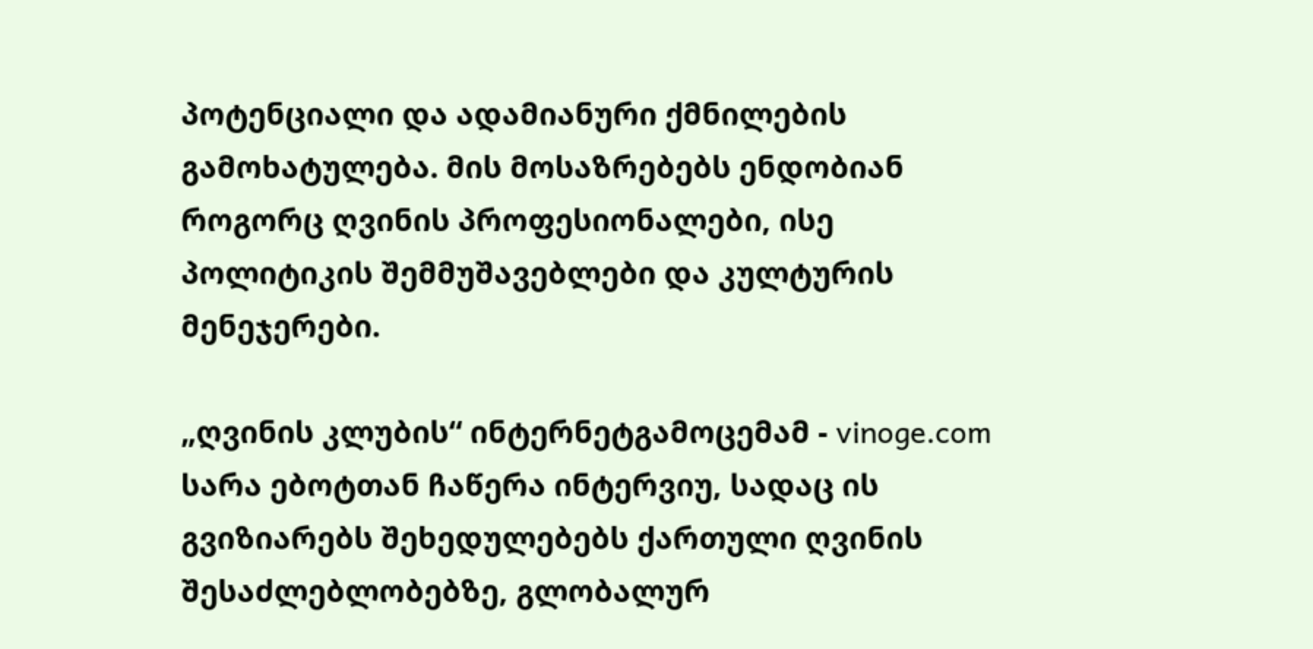პოტენციალი და ადამიანური ქმნილების გამოხატულება. მის მოსაზრებებს ენდობიან როგორც ღვინის პროფესიონალები, ისე პოლიტიკის შემმუშავებლები და კულტურის მენეჯერები.

„ღვინის კლუბის“ ინტერნეტგამოცემამ - vinoge.com სარა ებოტთან ჩაწერა ინტერვიუ, სადაც ის გვიზიარებს შეხედულებებს ქართული ღვინის შესაძლებლობებზე, გლობალურ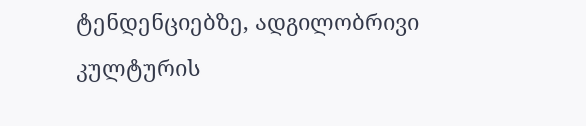ტენდენციებზე, ადგილობრივი კულტურის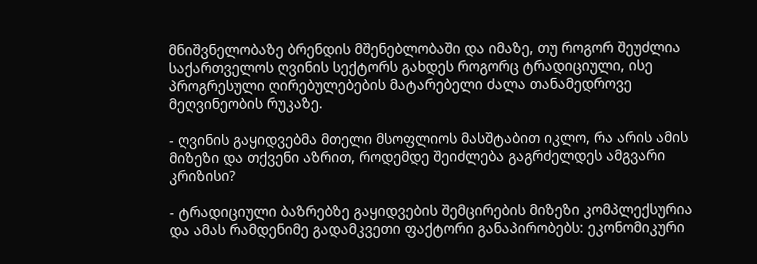მნიშვნელობაზე ბრენდის მშენებლობაში და იმაზე, თუ როგორ შეუძლია საქართველოს ღვინის სექტორს გახდეს როგორც ტრადიციული, ისე პროგრესული ღირებულებების მატარებელი ძალა თანამედროვე მეღვინეობის რუკაზე.

- ღვინის გაყიდვებმა მთელი მსოფლიოს მასშტაბით იკლო, რა არის ამის მიზეზი და თქვენი აზრით, როდემდე შეიძლება გაგრძელდეს ამგვარი კრიზისი?

- ტრადიციული ბაზრებზე გაყიდვების შემცირების მიზეზი კომპლექსურია და ამას რამდენიმე გადამკვეთი ფაქტორი განაპირობებს: ეკონომიკური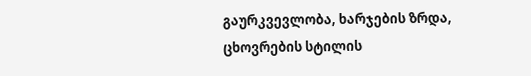გაურკვევლობა, ხარჯების ზრდა, ცხოვრების სტილის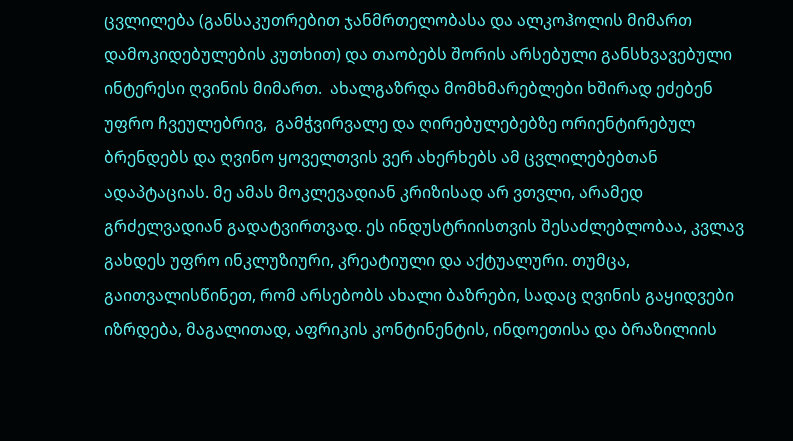ცვლილება (განსაკუთრებით ჯანმრთელობასა და ალკოჰოლის მიმართ დამოკიდებულების კუთხით) და თაობებს შორის არსებული განსხვავებული ინტერესი ღვინის მიმართ.  ახალგაზრდა მომხმარებლები ხშირად ეძებენ უფრო ჩვეულებრივ,  გამჭვირვალე და ღირებულებებზე ორიენტირებულ ბრენდებს და ღვინო ყოველთვის ვერ ახერხებს ამ ცვლილებებთან ადაპტაციას. მე ამას მოკლევადიან კრიზისად არ ვთვლი, არამედ გრძელვადიან გადატვირთვად. ეს ინდუსტრიისთვის შესაძლებლობაა, კვლავ გახდეს უფრო ინკლუზიური, კრეატიული და აქტუალური. თუმცა, გაითვალისწინეთ, რომ არსებობს ახალი ბაზრები, სადაც ღვინის გაყიდვები იზრდება, მაგალითად, აფრიკის კონტინენტის, ინდოეთისა და ბრაზილიის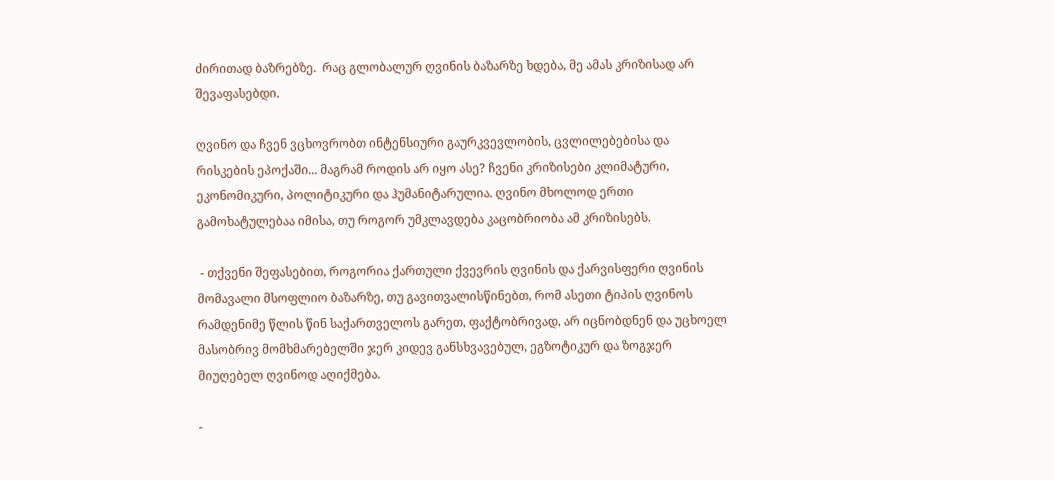ძირითად ბაზრებზე.  რაც გლობალურ ღვინის ბაზარზე ხდება, მე ამას კრიზისად არ შევაფასებდი.

ღვინო და ჩვენ ვცხოვრობთ ინტენსიური გაურკვევლობის, ცვლილებებისა და რისკების ეპოქაში... მაგრამ როდის არ იყო ასე? ჩვენი კრიზისები კლიმატური, ეკონომიკური, პოლიტიკური და ჰუმანიტარულია. ღვინო მხოლოდ ერთი გამოხატულებაა იმისა, თუ როგორ უმკლავდება კაცობრიობა ამ კრიზისებს.

 - თქვენი შეფასებით, როგორია ქართული ქვევრის ღვინის და ქარვისფერი ღვინის მომავალი მსოფლიო ბაზარზე, თუ გავითვალისწინებთ, რომ ასეთი ტიპის ღვინოს რამდენიმე წლის წინ საქართველოს გარეთ, ფაქტობრივად, არ იცნობდნენ და უცხოელ მასობრივ მომხმარებელში ჯერ კიდევ განსხვავებულ, ეგზოტიკურ და ზოგჯერ მიუღებელ ღვინოდ აღიქმება.

-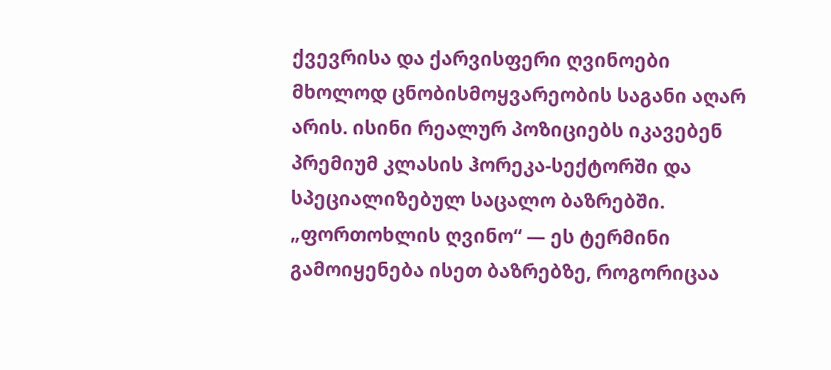ქვევრისა და ქარვისფერი ღვინოები მხოლოდ ცნობისმოყვარეობის საგანი აღარ არის. ისინი რეალურ პოზიციებს იკავებენ პრემიუმ კლასის ჰორეკა-სექტორში და სპეციალიზებულ საცალო ბაზრებში. „ფორთოხლის ღვინო“ — ეს ტერმინი გამოიყენება ისეთ ბაზრებზე, როგორიცაა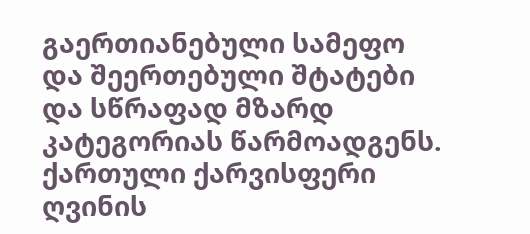გაერთიანებული სამეფო და შეერთებული შტატები და სწრაფად მზარდ კატეგორიას წარმოადგენს. ქართული ქარვისფერი ღვინის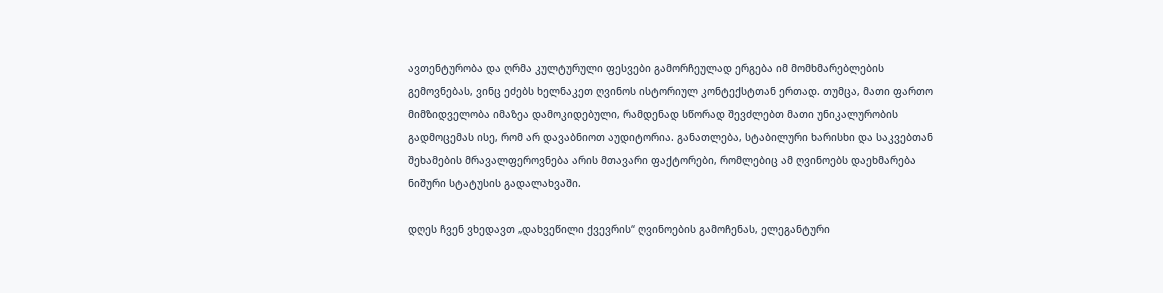ავთენტურობა და ღრმა კულტურული ფესვები გამორჩეულად ერგება იმ მომხმარებლების გემოვნებას, ვინც ეძებს ხელნაკეთ ღვინოს ისტორიულ კონტექსტთან ერთად. თუმცა, მათი ფართო მიმზიდველობა იმაზეა დამოკიდებული, რამდენად სწორად შევძლებთ მათი უნიკალურობის გადმოცემას ისე, რომ არ დავაბნიოთ აუდიტორია. განათლება, სტაბილური ხარისხი და საკვებთან შეხამების მრავალფეროვნება არის მთავარი ფაქტორები, რომლებიც ამ ღვინოებს დაეხმარება ნიშური სტატუსის გადალახვაში.

დღეს ჩვენ ვხედავთ „დახვეწილი ქვევრის“ ღვინოების გამოჩენას, ელეგანტური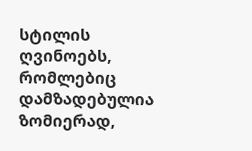სტილის ღვინოებს, რომლებიც დამზადებულია ზომიერად,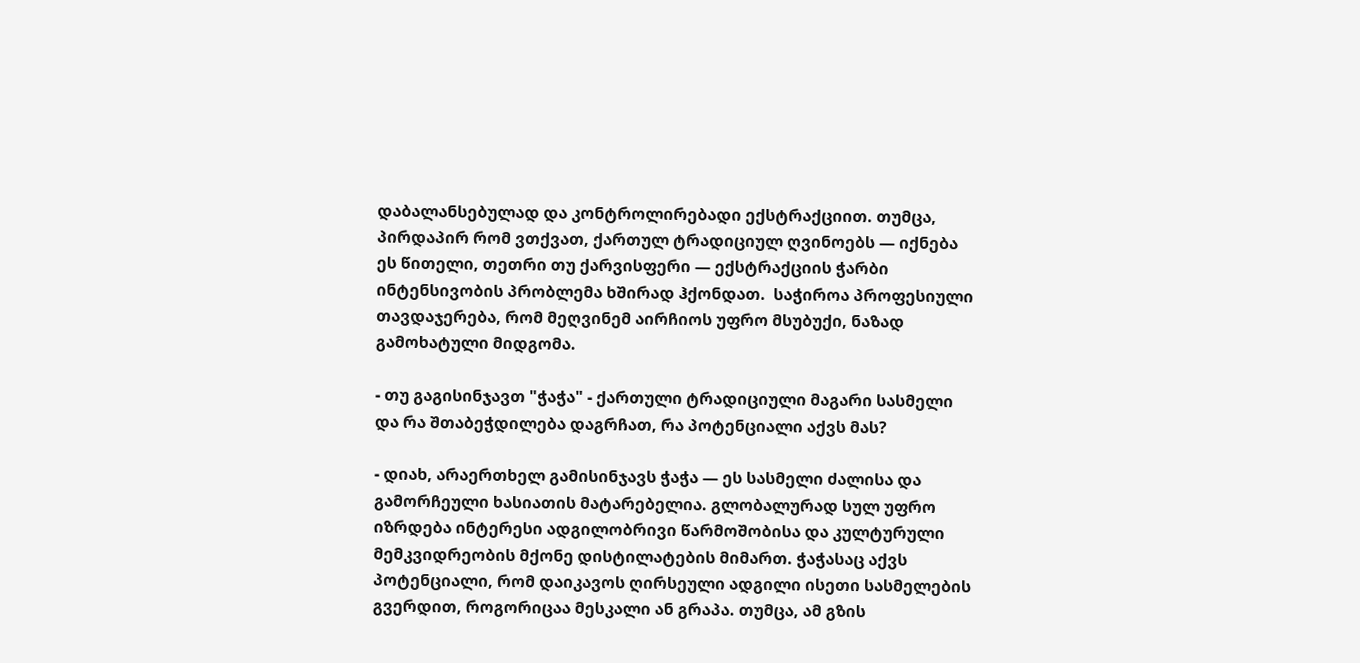დაბალანსებულად და კონტროლირებადი ექსტრაქციით. თუმცა, პირდაპირ რომ ვთქვათ, ქართულ ტრადიციულ ღვინოებს — იქნება ეს წითელი, თეთრი თუ ქარვისფერი — ექსტრაქციის ჭარბი ინტენსივობის პრობლემა ხშირად ჰქონდათ.  საჭიროა პროფესიული თავდაჯერება, რომ მეღვინემ აირჩიოს უფრო მსუბუქი, ნაზად გამოხატული მიდგომა.

- თუ გაგისინჯავთ "ჭაჭა" - ქართული ტრადიციული მაგარი სასმელი და რა შთაბეჭდილება დაგრჩათ, რა პოტენციალი აქვს მას?

- დიახ, არაერთხელ გამისინჯავს ჭაჭა — ეს სასმელი ძალისა და გამორჩეული ხასიათის მატარებელია. გლობალურად სულ უფრო იზრდება ინტერესი ადგილობრივი წარმოშობისა და კულტურული მემკვიდრეობის მქონე დისტილატების მიმართ. ჭაჭასაც აქვს პოტენციალი, რომ დაიკავოს ღირსეული ადგილი ისეთი სასმელების გვერდით, როგორიცაა მესკალი ან გრაპა. თუმცა, ამ გზის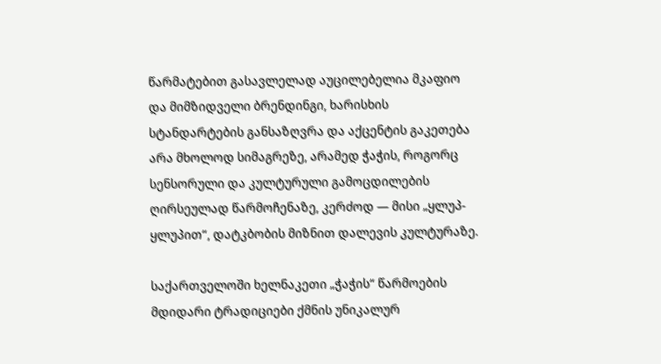წარმატებით გასავლელად აუცილებელია მკაფიო და მიმზიდველი ბრენდინგი, ხარისხის სტანდარტების განსაზღვრა და აქცენტის გაკეთება არა მხოლოდ სიმაგრეზე, არამედ ჭაჭის, როგორც სენსორული და კულტურული გამოცდილების ღირსეულად წარმოჩენაზე, კერძოდ — მისი „ყლუპ-ყლუპით“, დატკბობის მიზნით დალევის კულტურაზე.

საქართველოში ხელნაკეთი „ჭაჭის“ წარმოების მდიდარი ტრადიციები ქმნის უნიკალურ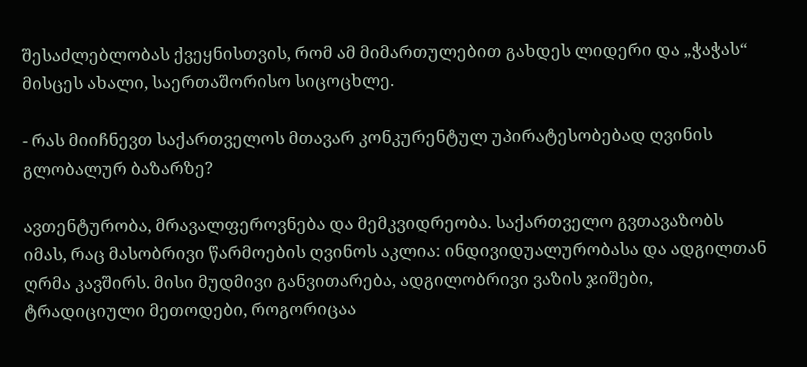შესაძლებლობას ქვეყნისთვის, რომ ამ მიმართულებით გახდეს ლიდერი და „ჭაჭას“ მისცეს ახალი, საერთაშორისო სიცოცხლე.

- რას მიიჩნევთ საქართველოს მთავარ კონკურენტულ უპირატესობებად ღვინის გლობალურ ბაზარზე?

ავთენტურობა, მრავალფეროვნება და მემკვიდრეობა. საქართველო გვთავაზობს იმას, რაც მასობრივი წარმოების ღვინოს აკლია: ინდივიდუალურობასა და ადგილთან ღრმა კავშირს. მისი მუდმივი განვითარება, ადგილობრივი ვაზის ჯიშები, ტრადიციული მეთოდები, როგორიცაა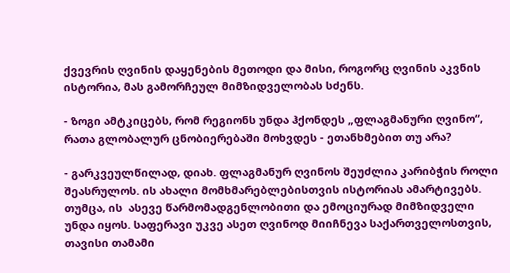ქვევრის ღვინის დაყენების მეთოდი და მისი, როგორც ღვინის აკვნის ისტორია, მას გამორჩეულ მიმზიდველობას სძენს.

- ზოგი ამტკიცებს, რომ რეგიონს უნდა ჰქონდეს „ფლაგმანური ღვინო“, რათა გლობალურ ცნობიერებაში მოხვდეს - ეთანხმებით თუ არა?

- გარკვეულწილად, დიახ. ფლაგმანურ ღვინოს შეუძლია კარიბჭის როლი შეასრულოს. ის ახალი მომხმარებლებისთვის ისტორიას ამარტივებს. თუმცა, ის  ასევე წარმომადგენლობითი და ემოციურად მიმზიდველი უნდა იყოს. საფერავი უკვე ასეთ ღვინოდ მიიჩნევა საქართველოსთვის, თავისი თამამი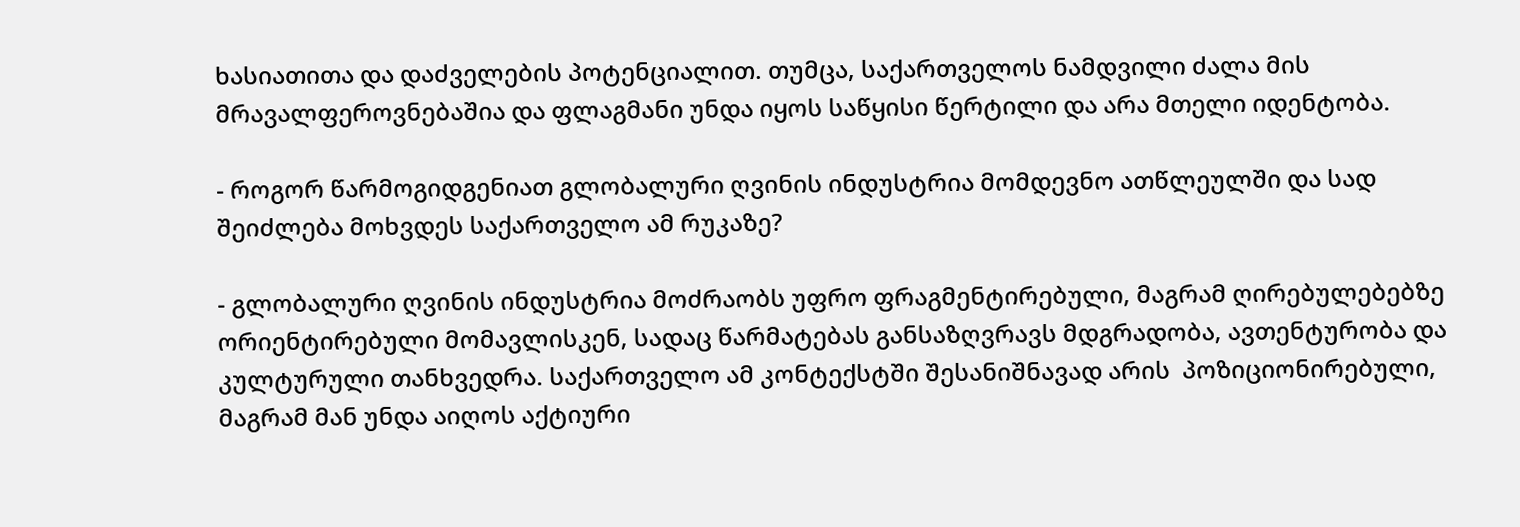ხასიათითა და დაძველების პოტენციალით. თუმცა, საქართველოს ნამდვილი ძალა მის მრავალფეროვნებაშია და ფლაგმანი უნდა იყოს საწყისი წერტილი და არა მთელი იდენტობა.

- როგორ წარმოგიდგენიათ გლობალური ღვინის ინდუსტრია მომდევნო ათწლეულში და სად შეიძლება მოხვდეს საქართველო ამ რუკაზე?

- გლობალური ღვინის ინდუსტრია მოძრაობს უფრო ფრაგმენტირებული, მაგრამ ღირებულებებზე ორიენტირებული მომავლისკენ, სადაც წარმატებას განსაზღვრავს მდგრადობა, ავთენტურობა და კულტურული თანხვედრა. საქართველო ამ კონტექსტში შესანიშნავად არის  პოზიციონირებული, მაგრამ მან უნდა აიღოს აქტიური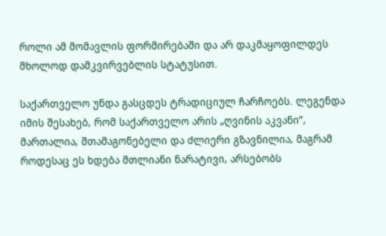როლი ამ მომავლის ფორმირებაში და არ დაკმაყოფილდეს მხოლოდ დამკვირვებლის სტატუსით.

საქართველო უნდა გასცდეს ტრადიციულ ჩარჩოებს. ლეგენდა იმის შესახებ, რომ საქართველო არის „ღვინის აკვანი“, მართალია, შთამაგონებელი და ძლიერი გზავნილია, მაგრამ როდესაც ეს ხდება მთლიანი ნარატივი, არსებობს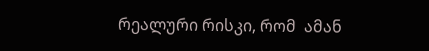რეალური რისკი, რომ  ამან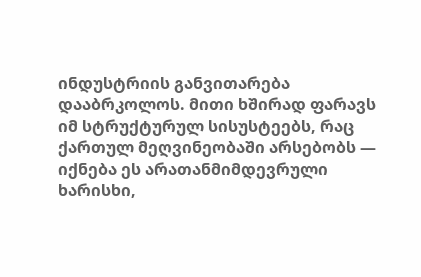ინდუსტრიის განვითარება დააბრკოლოს. მითი ხშირად ფარავს იმ სტრუქტურულ სისუსტეებს, რაც ქართულ მეღვინეობაში არსებობს — იქნება ეს არათანმიმდევრული ხარისხი,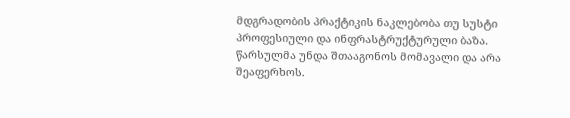მდგრადობის პრაქტიკის ნაკლებობა თუ სუსტი პროფესიული და ინფრასტრუქტურული ბაზა. წარსულმა უნდა შთააგონოს მომავალი და არა შეაფერხოს.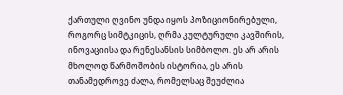ქართული ღვინო უნდა იყოს პოზიციონირებული, როგორც სიმტკიცის, ღრმა კულტურული კავშირის, ინოვაციისა და რენესანსის სიმბოლო. ეს არ არის მხოლოდ წარმოშობის ისტორია, ეს არის თანამედროვე ძალა, რომელსაც შეუძლია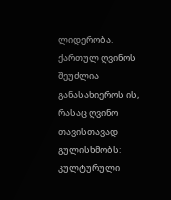ლიდერობა. ქართულ ღვინოს შეუძლია განასახიეროს ის, რასაც ღვინო თავისთავად გულისხმობს: კულტურული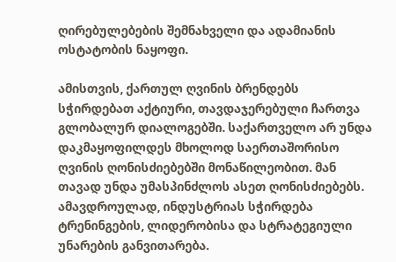ღირებულებების შემნახველი და ადამიანის ოსტატობის ნაყოფი.

ამისთვის, ქართულ ღვინის ბრენდებს სჭირდებათ აქტიური, თავდაჯერებული ჩართვა გლობალურ დიალოგებში. საქართველო არ უნდა დაკმაყოფილდეს მხოლოდ საერთაშორისო ღვინის ღონისძიებებში მონაწილეობით. მან თავად უნდა უმასპინძლოს ასეთ ღონისძიებებს. ამავდროულად, ინდუსტრიას სჭირდება ტრენინგების, ლიდერობისა და სტრატეგიული უნარების განვითარება.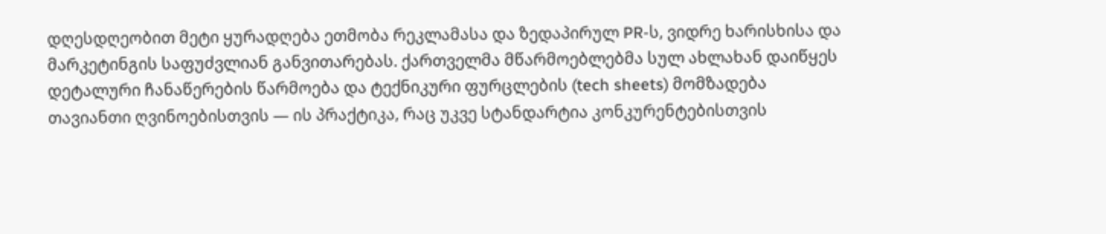დღესდღეობით მეტი ყურადღება ეთმობა რეკლამასა და ზედაპირულ PR-ს, ვიდრე ხარისხისა და მარკეტინგის საფუძვლიან განვითარებას. ქართველმა მწარმოებლებმა სულ ახლახან დაიწყეს დეტალური ჩანაწერების წარმოება და ტექნიკური ფურცლების (tech sheets) მომზადება თავიანთი ღვინოებისთვის — ის პრაქტიკა, რაც უკვე სტანდარტია კონკურენტებისთვის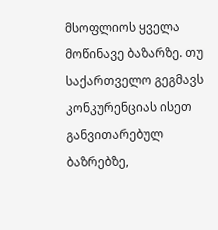მსოფლიოს ყველა მოწინავე ბაზარზე. თუ საქართველო გეგმავს კონკურენციას ისეთ განვითარებულ ბაზრებზე,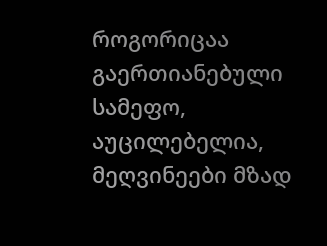როგორიცაა გაერთიანებული სამეფო, აუცილებელია, მეღვინეები მზად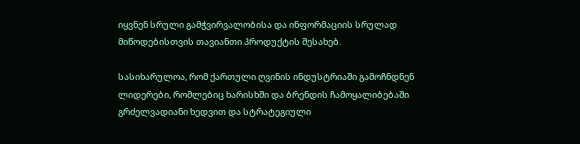იყვნენ სრული გამჭვირვალობისა და ინფორმაციის სრულად მიწოდებისთვის თავიანთი პროდუქტის შესახებ.

სასიხარულოა, რომ ქართული ღვინის ინდუსტრიაში გამოჩნდნენ ლიდერები, რომლებიც ხარისხში და ბრენდის ჩამოყალიბებაში გრძელვადიანი ხედვით და სტრატეგიული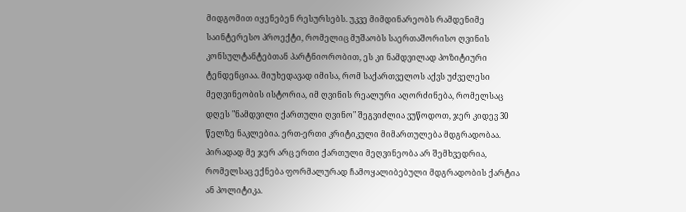მიდგომით იყენებენ რესურსებს. უკვე მიმდინარეობს რამდენიმე საინტერესო პროექტი, რომელიც მუშაობს საერთაშორისო ღვინის კონსულტანტებთან პარტნიორობით, ეს კი ნამდვილად პოზიტიური ტენდენციაა. მიუხედავად იმისა, რომ საქართველოს აქვს უძველესი მეღვინეობის ისტორია, იმ ღვინის რეალური აღორძინება, რომელსაც დღეს "ნამდვილი ქართული ღვინო" შეგვიძლია ვუწოდოთ, ჯერ კიდევ 30 წელზე ნაკლებია. ერთ-ერთი კრიტიკული მიმართულება მდგრადობაა. პირადად მე ჯერ არც ერთი ქართული მეღვინეობა არ შემხვედრია, რომელსაც ექნება ფორმალურად ჩამოყალიბებული მდგრადობის ქარტია ან პოლიტიკა.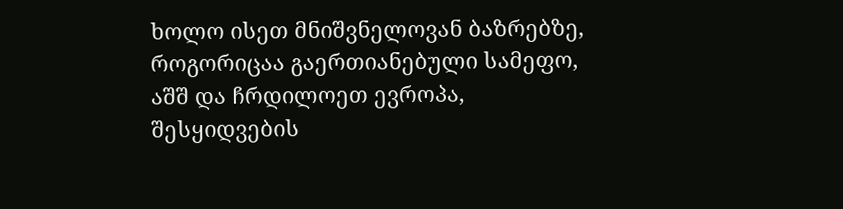ხოლო ისეთ მნიშვნელოვან ბაზრებზე, როგორიცაა გაერთიანებული სამეფო, აშშ და ჩრდილოეთ ევროპა, შესყიდვების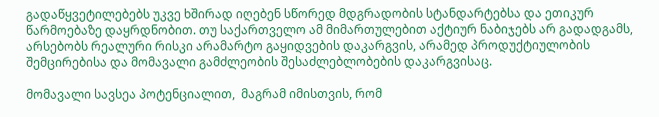გადაწყვეტილებებს უკვე ხშირად იღებენ სწორედ მდგრადობის სტანდარტებსა და ეთიკურ წარმოებაზე დაყრდნობით. თუ საქართველო ამ მიმართულებით აქტიურ ნაბიჯებს არ გადადგამს, არსებობს რეალური რისკი არამარტო გაყიდვების დაკარგვის, არამედ პროდუქტიულობის შემცირებისა და მომავალი გამძლეობის შესაძლებლობების დაკარგვისაც.

მომავალი სავსეა პოტენციალით,  მაგრამ იმისთვის, რომ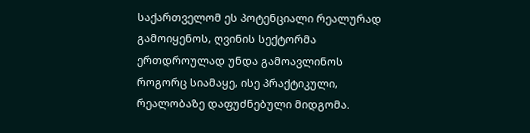საქართველომ ეს პოტენციალი რეალურად გამოიყენოს, ღვინის სექტორმა ერთდროულად უნდა გამოავლინოს როგორც სიამაყე, ისე პრაქტიკული, რეალობაზე დაფუძნებული მიდგომა.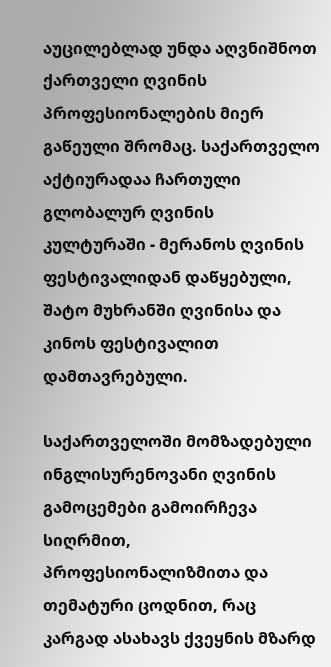აუცილებლად უნდა აღვნიშნოთ ქართველი ღვინის პროფესიონალების მიერ გაწეული შრომაც. საქართველო აქტიურადაა ჩართული გლობალურ ღვინის კულტურაში - მერანოს ღვინის ფესტივალიდან დაწყებული, შატო მუხრანში ღვინისა და კინოს ფესტივალით დამთავრებული.

საქართველოში მომზადებული ინგლისურენოვანი ღვინის გამოცემები გამოირჩევა სიღრმით, პროფესიონალიზმითა და თემატური ცოდნით, რაც კარგად ასახავს ქვეყნის მზარდ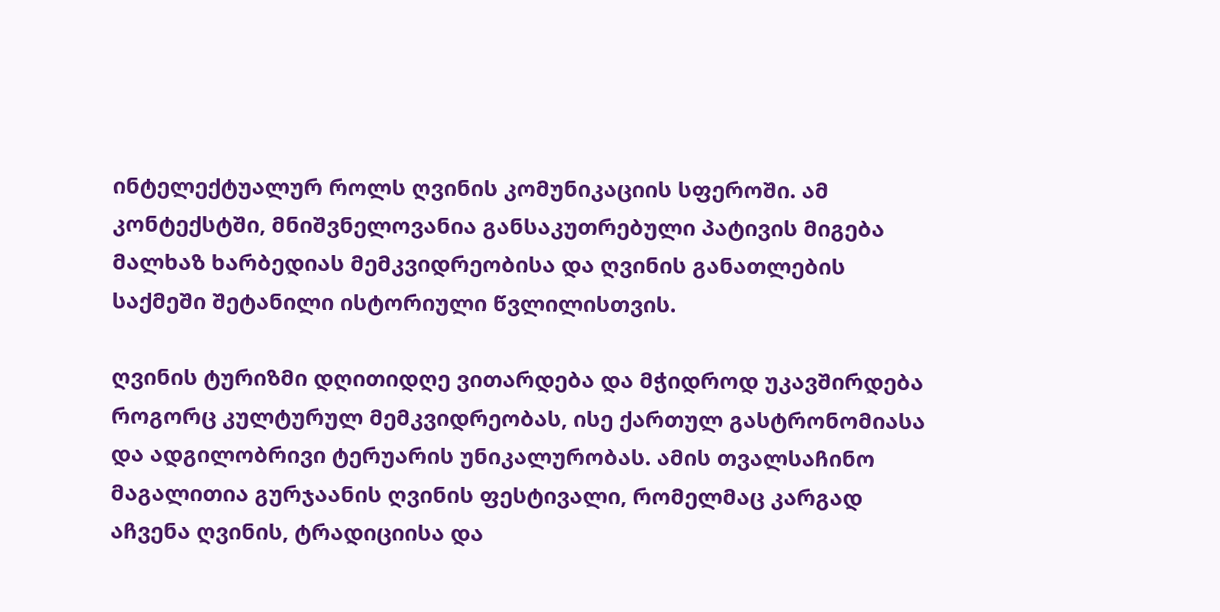ინტელექტუალურ როლს ღვინის კომუნიკაციის სფეროში. ამ კონტექსტში, მნიშვნელოვანია განსაკუთრებული პატივის მიგება მალხაზ ხარბედიას მემკვიდრეობისა და ღვინის განათლების საქმეში შეტანილი ისტორიული წვლილისთვის.

ღვინის ტურიზმი დღითიდღე ვითარდება და მჭიდროდ უკავშირდება როგორც კულტურულ მემკვიდრეობას, ისე ქართულ გასტრონომიასა და ადგილობრივი ტერუარის უნიკალურობას. ამის თვალსაჩინო მაგალითია გურჯაანის ღვინის ფესტივალი, რომელმაც კარგად აჩვენა ღვინის, ტრადიციისა და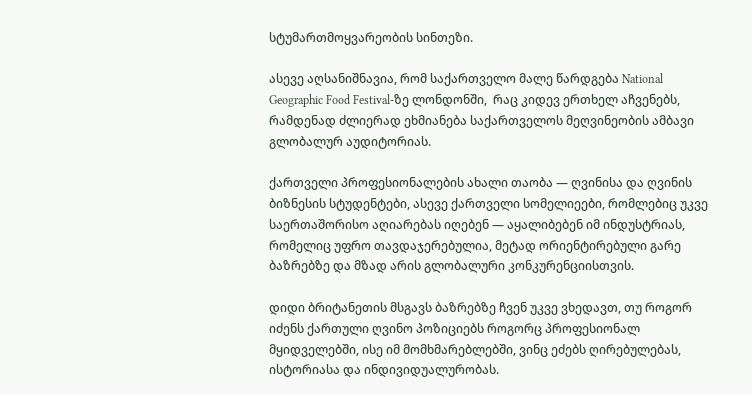სტუმართმოყვარეობის სინთეზი.

ასევე აღსანიშნავია, რომ საქართველო მალე წარდგება National Geographic Food Festival-ზე ლონდონში,  რაც კიდევ ერთხელ აჩვენებს, რამდენად ძლიერად ეხმიანება საქართველოს მეღვინეობის ამბავი გლობალურ აუდიტორიას.

ქართველი პროფესიონალების ახალი თაობა — ღვინისა და ღვინის ბიზნესის სტუდენტები, ასევე ქართველი სომელიეები, რომლებიც უკვე საერთაშორისო აღიარებას იღებენ — აყალიბებენ იმ ინდუსტრიას, რომელიც უფრო თავდაჯერებულია, მეტად ორიენტირებული გარე ბაზრებზე და მზად არის გლობალური კონკურენციისთვის.

დიდი ბრიტანეთის მსგავს ბაზრებზე ჩვენ უკვე ვხედავთ, თუ როგორ იძენს ქართული ღვინო პოზიციებს როგორც პროფესიონალ მყიდველებში, ისე იმ მომხმარებლებში, ვინც ეძებს ღირებულებას, ისტორიასა და ინდივიდუალურობას.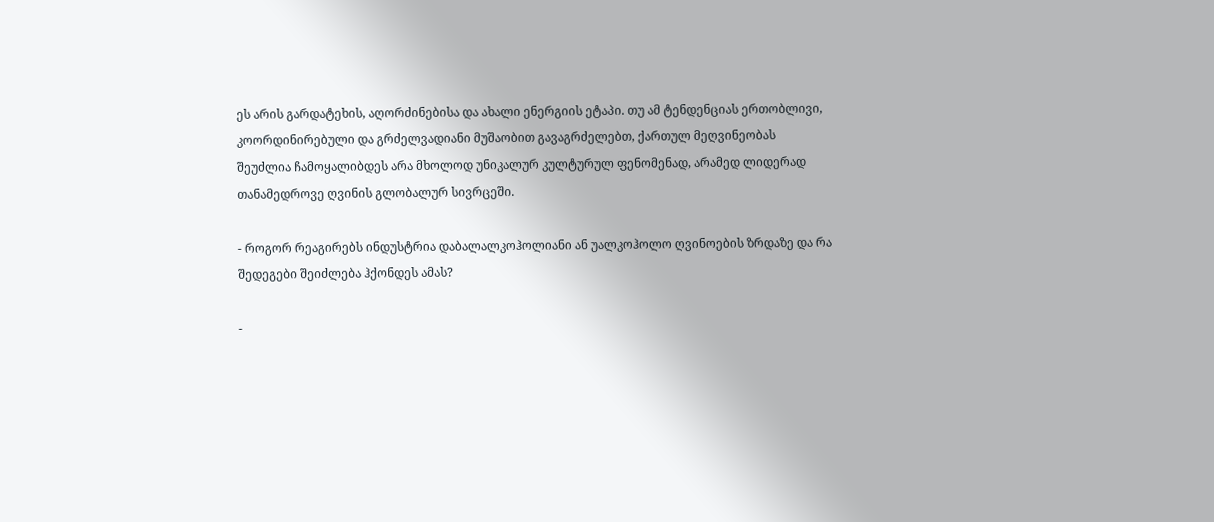ეს არის გარდატეხის, აღორძინებისა და ახალი ენერგიის ეტაპი. თუ ამ ტენდენციას ერთობლივი, კოორდინირებული და გრძელვადიანი მუშაობით გავაგრძელებთ, ქართულ მეღვინეობას შეუძლია ჩამოყალიბდეს არა მხოლოდ უნიკალურ კულტურულ ფენომენად, არამედ ლიდერად თანამედროვე ღვინის გლობალურ სივრცეში.

- როგორ რეაგირებს ინდუსტრია დაბალალკოჰოლიანი ან უალკოჰოლო ღვინოების ზრდაზე და რა შედეგები შეიძლება ჰქონდეს ამას?

-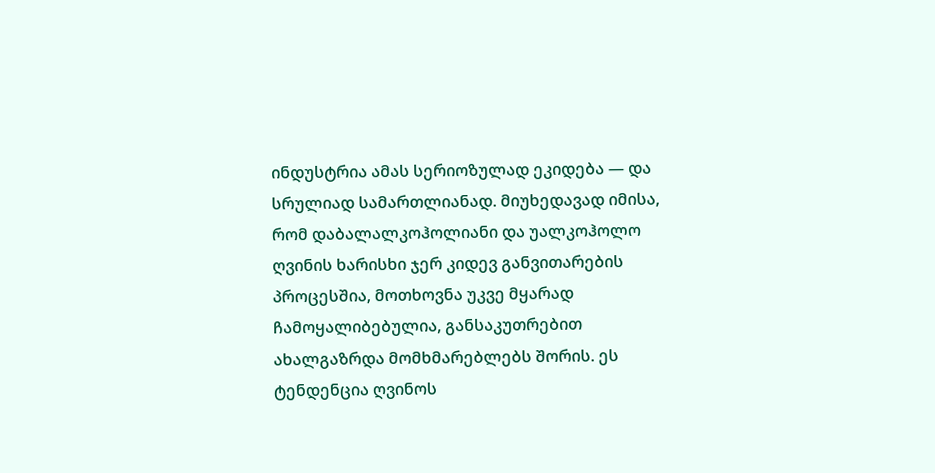ინდუსტრია ამას სერიოზულად ეკიდება — და სრულიად სამართლიანად. მიუხედავად იმისა, რომ დაბალალკოჰოლიანი და უალკოჰოლო ღვინის ხარისხი ჯერ კიდევ განვითარების პროცესშია, მოთხოვნა უკვე მყარად ჩამოყალიბებულია, განსაკუთრებით ახალგაზრდა მომხმარებლებს შორის. ეს ტენდენცია ღვინოს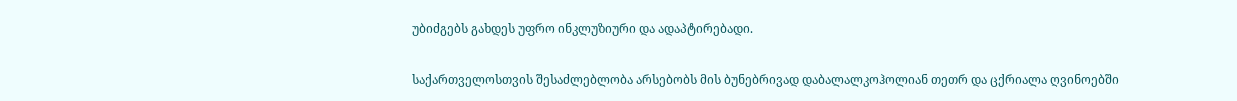უბიძგებს გახდეს უფრო ინკლუზიური და ადაპტირებადი.

საქართველოსთვის შესაძლებლობა არსებობს მის ბუნებრივად დაბალალკოჰოლიან თეთრ და ცქრიალა ღვინოებში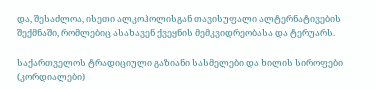და, შესაძლოა, ისეთი ალკოჰოლისგან თავისუფალი ალტერნატივების შექმნაში, რომლებიც ასახავენ ქვეყნის მემკვიდრეობასა და ტერუარს.

საქართველოს ტრადიციული გაზიანი სასმელები და ხილის სიროფები (კორდიალები)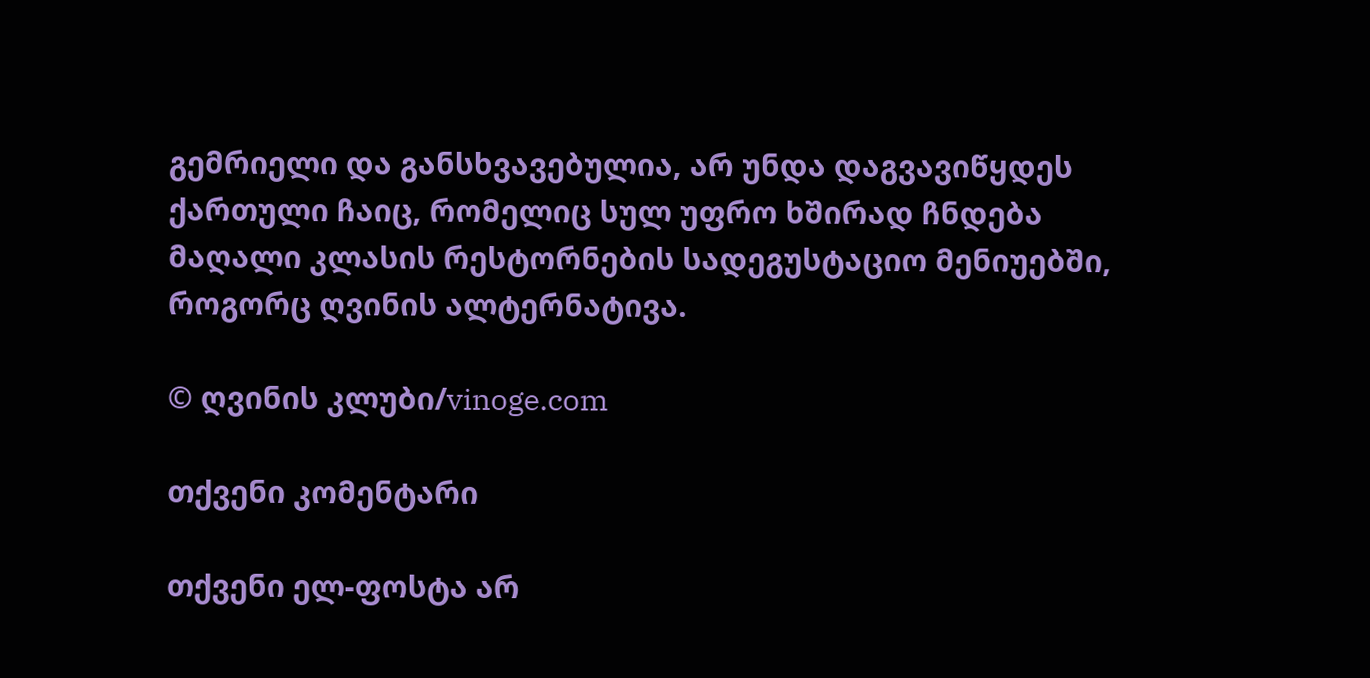გემრიელი და განსხვავებულია, არ უნდა დაგვავიწყდეს ქართული ჩაიც, რომელიც სულ უფრო ხშირად ჩნდება მაღალი კლასის რესტორნების სადეგუსტაციო მენიუებში, როგორც ღვინის ალტერნატივა.

© ღვინის კლუბი/vinoge.com

თქვენი კომენტარი

თქვენი ელ-ფოსტა არ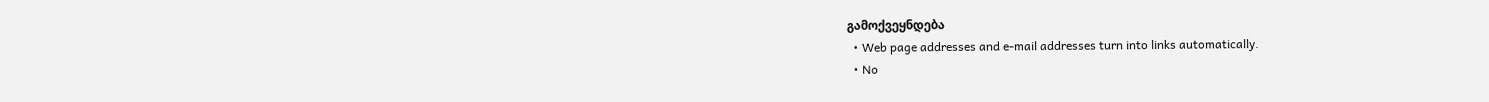გამოქვეყნდება
  • Web page addresses and e-mail addresses turn into links automatically.
  • No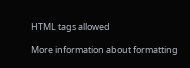HTML tags allowed

More information about formatting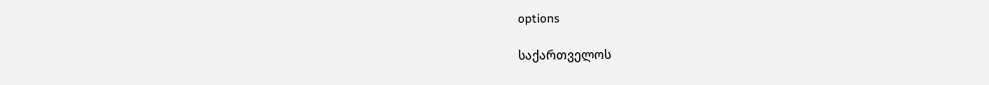options

საქართველოს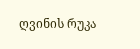ღვინის რუკა